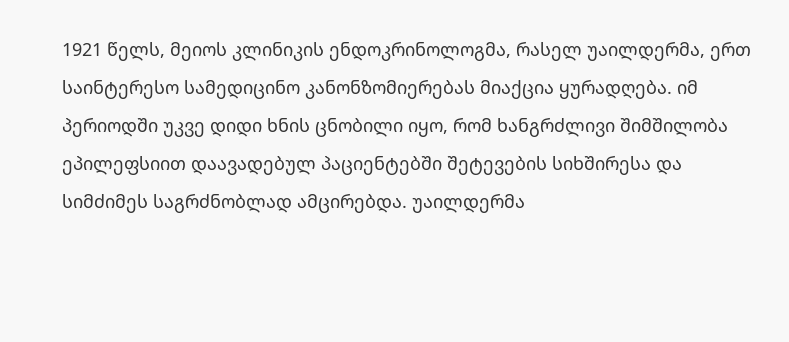1921 წელს, მეიოს კლინიკის ენდოკრინოლოგმა, რასელ უაილდერმა, ერთ საინტერესო სამედიცინო კანონზომიერებას მიაქცია ყურადღება. იმ პერიოდში უკვე დიდი ხნის ცნობილი იყო, რომ ხანგრძლივი შიმშილობა ეპილეფსიით დაავადებულ პაციენტებში შეტევების სიხშირესა და სიმძიმეს საგრძნობლად ამცირებდა. უაილდერმა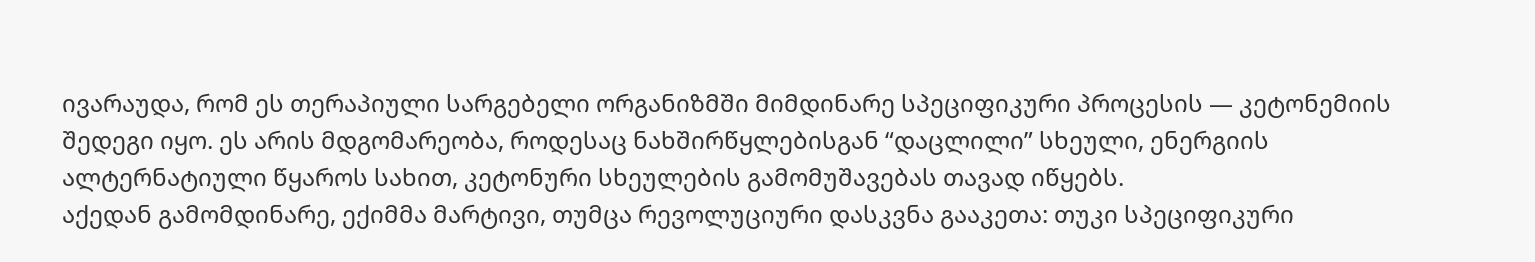ივარაუდა, რომ ეს თერაპიული სარგებელი ორგანიზმში მიმდინარე სპეციფიკური პროცესის — კეტონემიის შედეგი იყო. ეს არის მდგომარეობა, როდესაც ნახშირწყლებისგან “დაცლილი” სხეული, ენერგიის ალტერნატიული წყაროს სახით, კეტონური სხეულების გამომუშავებას თავად იწყებს.
აქედან გამომდინარე, ექიმმა მარტივი, თუმცა რევოლუციური დასკვნა გააკეთა: თუკი სპეციფიკური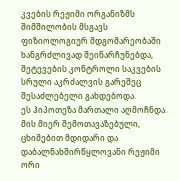კვების რეჟიმი ორგანიზმს შიმშილობის მსგავს ფიზიოლოგიურ მდგომარეობაში ხანგრძლივად შეინარჩუნებდა, შეტევების კონტროლი საკვების სრული აკრძალვის გარეშეც შესაძლებელი გახდებოდა.
ეს ჰიპოთეზა მართალი აღმოჩნდა. მის მიერ შემოთავაზებული, ცხიმებით მდიდარი და დაბალნახშირწყლოვანი რეჟიმი ორი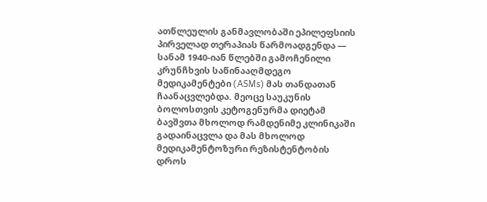ათწლეულის განმავლობაში ეპილეფსიის პირველად თერაპიას წარმოადგენდა — სანამ 1940-იან წლებში გამოჩენილი კრუნჩხვის საწინააღმდეგო მედიკამენტები (ASMs) მას თანდათან ჩაანაცვლებდა. მეოცე საუკუნის ბოლოსთვის კეტოგენურმა დიეტამ ბავშვთა მხოლოდ რამდენიმე კლინიკაში გადაინაცვლა და მას მხოლოდ მედიკამენტოზური რეზისტენტობის დროს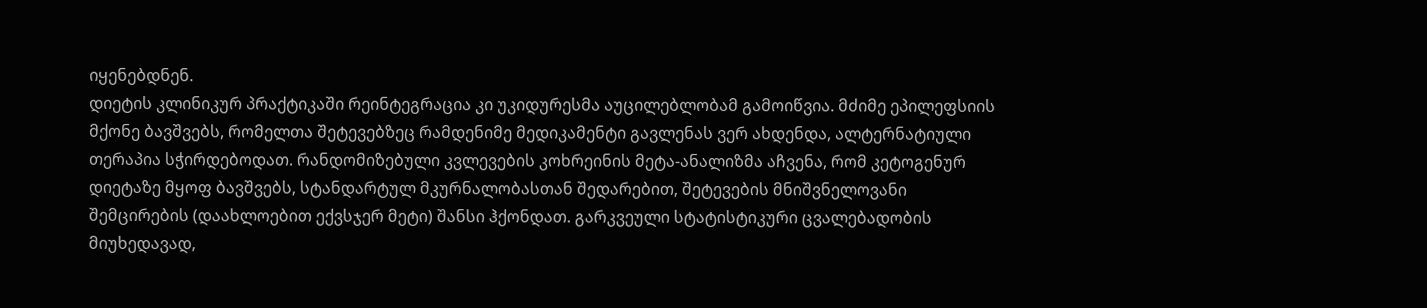იყენებდნენ.
დიეტის კლინიკურ პრაქტიკაში რეინტეგრაცია კი უკიდურესმა აუცილებლობამ გამოიწვია. მძიმე ეპილეფსიის მქონე ბავშვებს, რომელთა შეტევებზეც რამდენიმე მედიკამენტი გავლენას ვერ ახდენდა, ალტერნატიული თერაპია სჭირდებოდათ. რანდომიზებული კვლევების კოხრეინის მეტა-ანალიზმა აჩვენა, რომ კეტოგენურ დიეტაზე მყოფ ბავშვებს, სტანდარტულ მკურნალობასთან შედარებით, შეტევების მნიშვნელოვანი შემცირების (დაახლოებით ექვსჯერ მეტი) შანსი ჰქონდათ. გარკვეული სტატისტიკური ცვალებადობის მიუხედავად,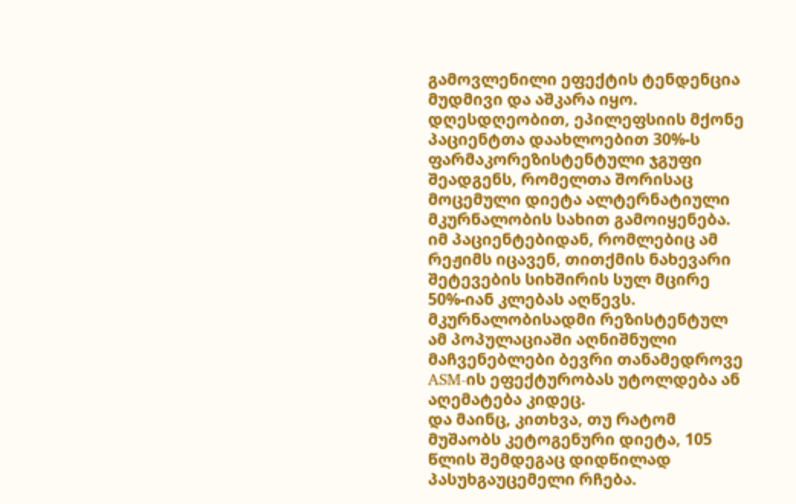გამოვლენილი ეფექტის ტენდენცია მუდმივი და აშკარა იყო.
დღესდღეობით, ეპილეფსიის მქონე პაციენტთა დაახლოებით 30%-ს ფარმაკორეზისტენტული ჯგუფი შეადგენს, რომელთა შორისაც მოცემული დიეტა ალტერნატიული მკურნალობის სახით გამოიყენება. იმ პაციენტებიდან, რომლებიც ამ რეჟიმს იცავენ, თითქმის ნახევარი შეტევების სიხშირის სულ მცირე 50%-იან კლებას აღწევს. მკურნალობისადმი რეზისტენტულ ამ პოპულაციაში აღნიშნული მაჩვენებლები ბევრი თანამედროვე ASM-ის ეფექტურობას უტოლდება ან აღემატება კიდეც.
და მაინც, კითხვა, თუ რატომ მუშაობს კეტოგენური დიეტა, 105 წლის შემდეგაც დიდწილად პასუხგაუცემელი რჩება.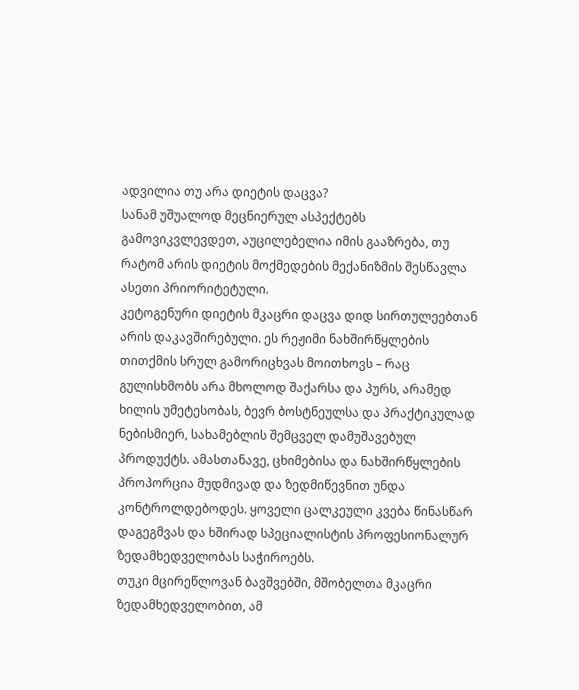ადვილია თუ არა დიეტის დაცვა?
სანამ უშუალოდ მეცნიერულ ასპექტებს გამოვიკვლევდეთ, აუცილებელია იმის გააზრება, თუ რატომ არის დიეტის მოქმედების მექანიზმის შესწავლა ასეთი პრიორიტეტული.
კეტოგენური დიეტის მკაცრი დაცვა დიდ სირთულეებთან არის დაკავშირებული. ეს რეჟიმი ნახშირწყლების თითქმის სრულ გამორიცხვას მოითხოვს – რაც გულისხმობს არა მხოლოდ შაქარსა და პურს, არამედ ხილის უმეტესობას, ბევრ ბოსტნეულსა და პრაქტიკულად ნებისმიერ, სახამებლის შემცველ დამუშავებულ პროდუქტს. ამასთანავე, ცხიმებისა და ნახშირწყლების პროპორცია მუდმივად და ზედმიწევნით უნდა კონტროლდებოდეს. ყოველი ცალკეული კვება წინასწარ დაგეგმვას და ხშირად სპეციალისტის პროფესიონალურ ზედამხედველობას საჭიროებს.
თუკი მცირეწლოვან ბავშვებში, მშობელთა მკაცრი ზედამხედველობით, ამ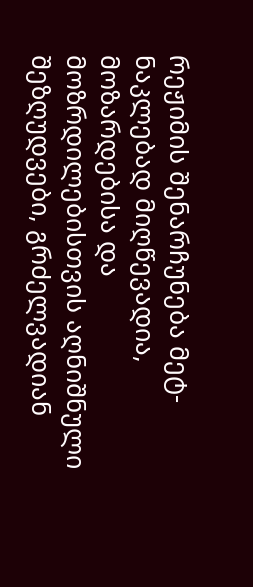რეჟიმის შენარჩუნება მეტ-ნაკლებად მიღწევადია, მოზარდებისა და მოზრდილებისთვის აღნიშნული შეზღუდვები, გრძელვადიან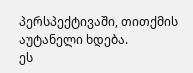პერსპექტივაში, თითქმის აუტანელი ხდება.
ეს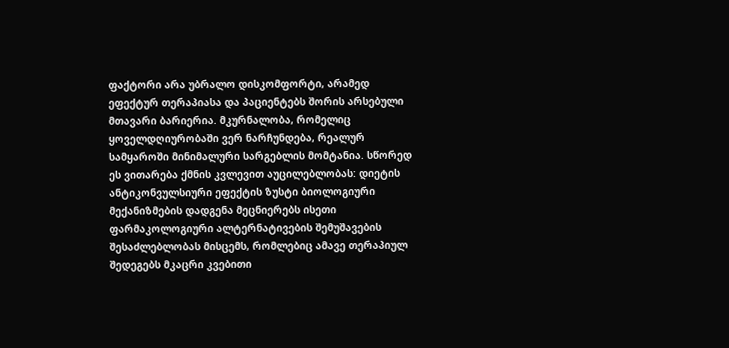ფაქტორი არა უბრალო დისკომფორტი, არამედ ეფექტურ თერაპიასა და პაციენტებს შორის არსებული მთავარი ბარიერია. მკურნალობა, რომელიც ყოველდღიურობაში ვერ ნარჩუნდება, რეალურ სამყაროში მინიმალური სარგებლის მომტანია. სწორედ ეს ვითარება ქმნის კვლევით აუცილებლობას: დიეტის ანტიკონვულსიური ეფექტის ზუსტი ბიოლოგიური მექანიზმების დადგენა მეცნიერებს ისეთი ფარმაკოლოგიური ალტერნატივების შემუშავების შესაძლებლობას მისცემს, რომლებიც ამავე თერაპიულ შედეგებს მკაცრი კვებითი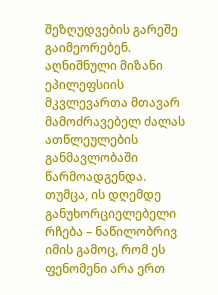შეზღუდვების გარეშე გაიმეორებენ.
აღნიშნული მიზანი ეპილეფსიის მკვლევართა მთავარ მამოძრავებელ ძალას ათწლეულების განმავლობაში წარმოადგენდა. თუმცა, ის დღემდე განუხორციელებელი რჩება – ნაწილობრივ იმის გამოც, რომ ეს ფენომენი არა ერთ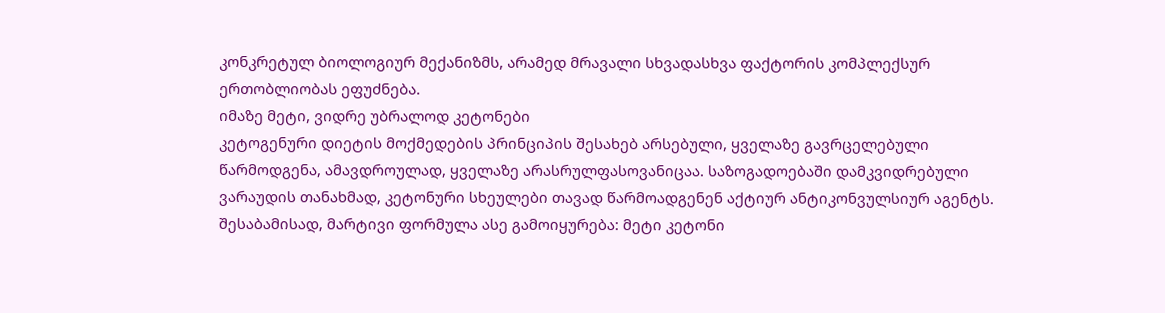კონკრეტულ ბიოლოგიურ მექანიზმს, არამედ მრავალი სხვადასხვა ფაქტორის კომპლექსურ ერთობლიობას ეფუძნება.
იმაზე მეტი, ვიდრე უბრალოდ კეტონები
კეტოგენური დიეტის მოქმედების პრინციპის შესახებ არსებული, ყველაზე გავრცელებული წარმოდგენა, ამავდროულად, ყველაზე არასრულფასოვანიცაა. საზოგადოებაში დამკვიდრებული ვარაუდის თანახმად, კეტონური სხეულები თავად წარმოადგენენ აქტიურ ანტიკონვულსიურ აგენტს. შესაბამისად, მარტივი ფორმულა ასე გამოიყურება: მეტი კეტონი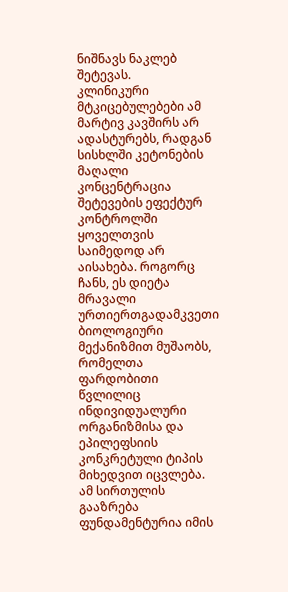ნიშნავს ნაკლებ შეტევას.
კლინიკური მტკიცებულებები ამ მარტივ კავშირს არ ადასტურებს, რადგან სისხლში კეტონების მაღალი კონცენტრაცია შეტევების ეფექტურ კონტროლში ყოველთვის საიმედოდ არ აისახება. როგორც ჩანს, ეს დიეტა მრავალი ურთიერთგადამკვეთი ბიოლოგიური მექანიზმით მუშაობს, რომელთა ფარდობითი წვლილიც ინდივიდუალური ორგანიზმისა და ეპილეფსიის კონკრეტული ტიპის მიხედვით იცვლება. ამ სირთულის გააზრება ფუნდამენტურია იმის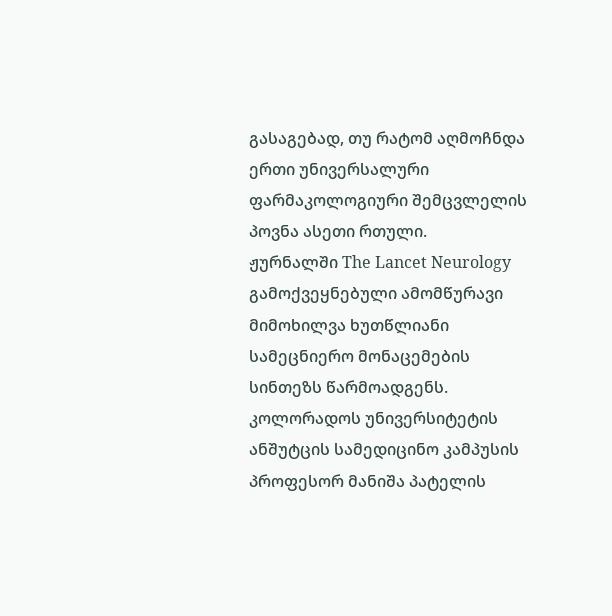გასაგებად, თუ რატომ აღმოჩნდა ერთი უნივერსალური ფარმაკოლოგიური შემცვლელის პოვნა ასეთი რთული.
ჟურნალში The Lancet Neurology გამოქვეყნებული ამომწურავი მიმოხილვა ხუთწლიანი სამეცნიერო მონაცემების სინთეზს წარმოადგენს. კოლორადოს უნივერსიტეტის ანშუტცის სამედიცინო კამპუსის პროფესორ მანიშა პატელის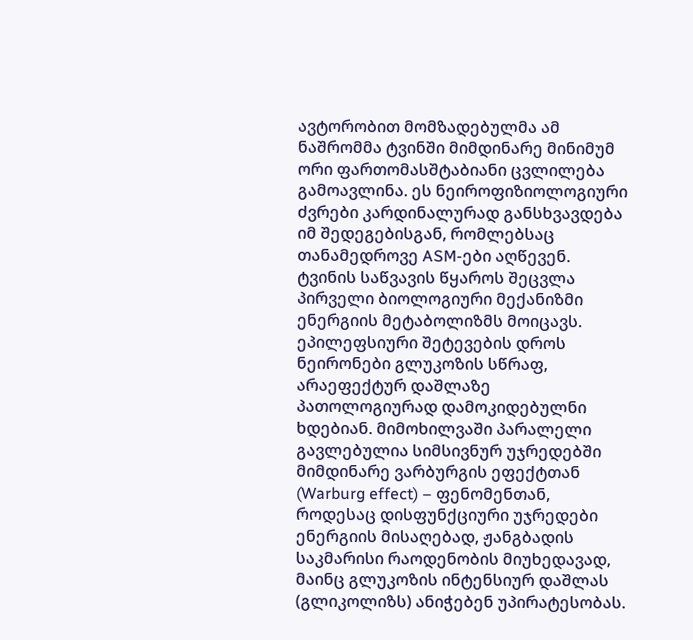ავტორობით მომზადებულმა ამ ნაშრომმა ტვინში მიმდინარე მინიმუმ ორი ფართომასშტაბიანი ცვლილება გამოავლინა. ეს ნეიროფიზიოლოგიური ძვრები კარდინალურად განსხვავდება იმ შედეგებისგან, რომლებსაც თანამედროვე ASM-ები აღწევენ.
ტვინის საწვავის წყაროს შეცვლა
პირველი ბიოლოგიური მექანიზმი ენერგიის მეტაბოლიზმს მოიცავს. ეპილეფსიური შეტევების დროს ნეირონები გლუკოზის სწრაფ, არაეფექტურ დაშლაზე პათოლოგიურად დამოკიდებულნი ხდებიან. მიმოხილვაში პარალელი გავლებულია სიმსივნურ უჯრედებში მიმდინარე ვარბურგის ეფექტთან (Warburg effect) – ფენომენთან, როდესაც დისფუნქციური უჯრედები ენერგიის მისაღებად, ჟანგბადის საკმარისი რაოდენობის მიუხედავად, მაინც გლუკოზის ინტენსიურ დაშლას (გლიკოლიზს) ანიჭებენ უპირატესობას.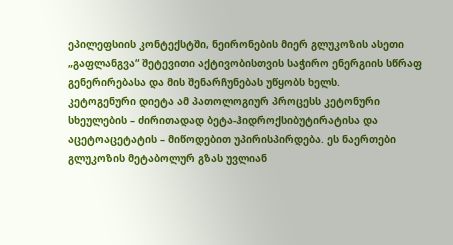ეპილეფსიის კონტექსტში, ნეირონების მიერ გლუკოზის ასეთი „გაფლანგვა“ შეტევითი აქტივობისთვის საჭირო ენერგიის სწრაფ გენერირებასა და მის შენარჩუნებას უწყობს ხელს.
კეტოგენური დიეტა ამ პათოლოგიურ პროცესს კეტონური სხეულების – ძირითადად ბეტა-ჰიდროქსიბუტირატისა და აცეტოაცეტატის – მიწოდებით უპირისპირდება. ეს ნაერთები გლუკოზის მეტაბოლურ გზას უვლიან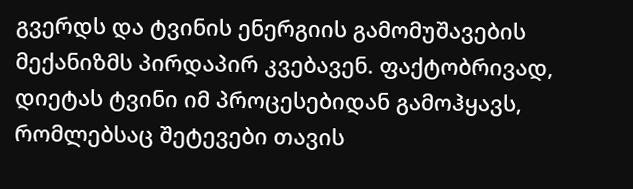გვერდს და ტვინის ენერგიის გამომუშავების მექანიზმს პირდაპირ კვებავენ. ფაქტობრივად, დიეტას ტვინი იმ პროცესებიდან გამოჰყავს, რომლებსაც შეტევები თავის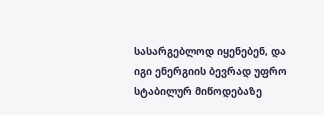სასარგებლოდ იყენებენ, და იგი ენერგიის ბევრად უფრო სტაბილურ მიწოდებაზე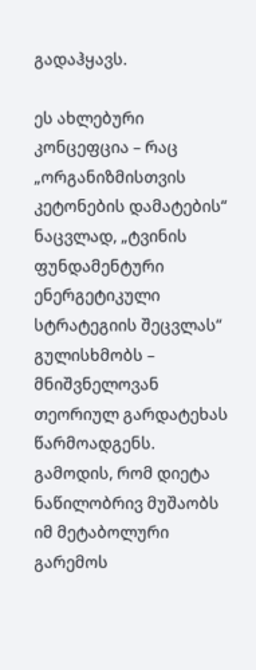გადაჰყავს.

ეს ახლებური კონცეფცია – რაც „ორგანიზმისთვის კეტონების დამატების“ ნაცვლად, „ტვინის ფუნდამენტური ენერგეტიკული სტრატეგიის შეცვლას“ გულისხმობს – მნიშვნელოვან თეორიულ გარდატეხას წარმოადგენს. გამოდის, რომ დიეტა ნაწილობრივ მუშაობს იმ მეტაბოლური გარემოს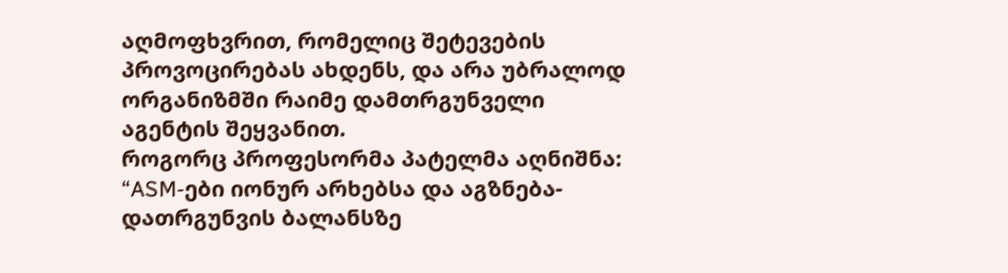აღმოფხვრით, რომელიც შეტევების პროვოცირებას ახდენს, და არა უბრალოდ ორგანიზმში რაიმე დამთრგუნველი აგენტის შეყვანით.
როგორც პროფესორმა პატელმა აღნიშნა: “ASM-ები იონურ არხებსა და აგზნება-დათრგუნვის ბალანსზე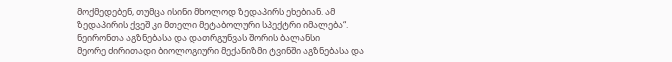მოქმედებენ, თუმცა ისინი მხოლოდ ზედაპირს ეხებიან. ამ ზედაპირის ქვეშ კი მთელი მეტაბოლური სპექტრი იმალება“.
ნეირონთა აგზნებასა და დათრგუნვას შორის ბალანსი
მეორე ძირითადი ბიოლოგიური მექანიზმი ტვინში აგზნებასა და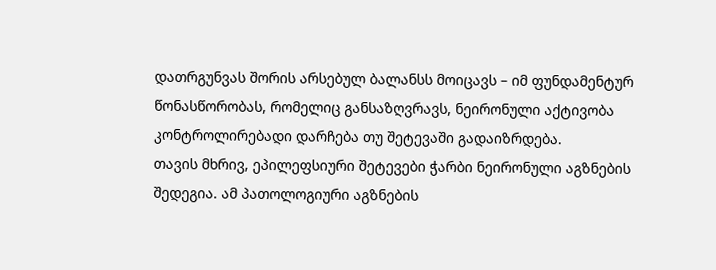დათრგუნვას შორის არსებულ ბალანსს მოიცავს – იმ ფუნდამენტურ წონასწორობას, რომელიც განსაზღვრავს, ნეირონული აქტივობა კონტროლირებადი დარჩება თუ შეტევაში გადაიზრდება.
თავის მხრივ, ეპილეფსიური შეტევები ჭარბი ნეირონული აგზნების შედეგია. ამ პათოლოგიური აგზნების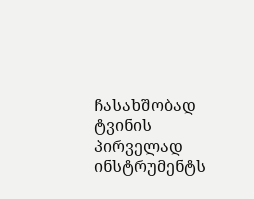ჩასახშობად ტვინის პირველად ინსტრუმენტს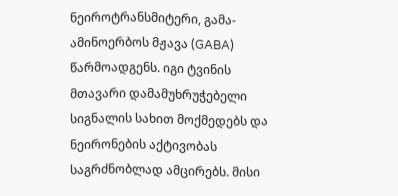ნეიროტრანსმიტერი, გამა-ამინოერბოს მჟავა (GABA) წარმოადგენს. იგი ტვინის მთავარი დამამუხრუჭებელი სიგნალის სახით მოქმედებს და ნეირონების აქტივობას საგრძნობლად ამცირებს. მისი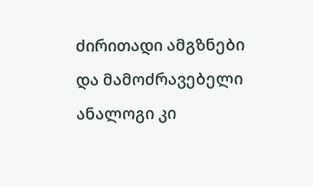ძირითადი ამგზნები და მამოძრავებელი ანალოგი კი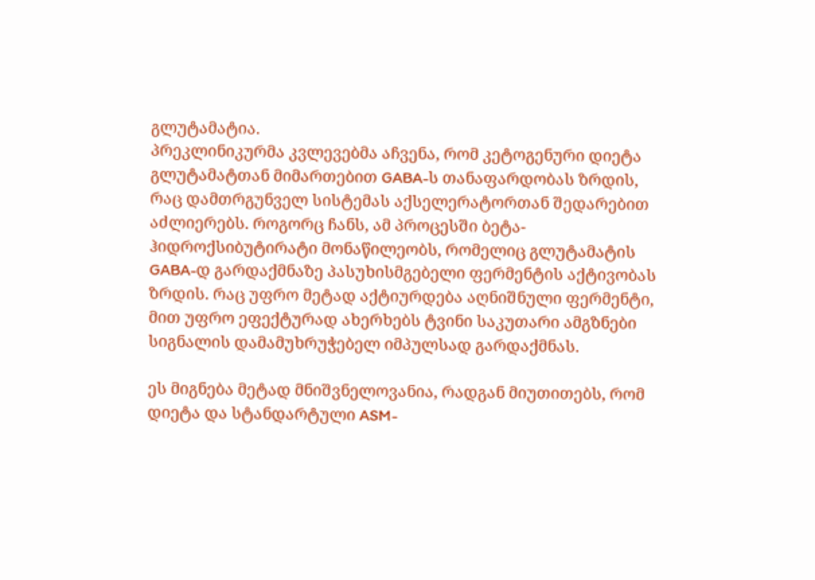გლუტამატია.
პრეკლინიკურმა კვლევებმა აჩვენა, რომ კეტოგენური დიეტა გლუტამატთან მიმართებით GABA-ს თანაფარდობას ზრდის, რაც დამთრგუნველ სისტემას აქსელერატორთან შედარებით აძლიერებს. როგორც ჩანს, ამ პროცესში ბეტა-ჰიდროქსიბუტირატი მონაწილეობს, რომელიც გლუტამატის GABA-დ გარდაქმნაზე პასუხისმგებელი ფერმენტის აქტივობას ზრდის. რაც უფრო მეტად აქტიურდება აღნიშნული ფერმენტი, მით უფრო ეფექტურად ახერხებს ტვინი საკუთარი ამგზნები სიგნალის დამამუხრუჭებელ იმპულსად გარდაქმნას.

ეს მიგნება მეტად მნიშვნელოვანია, რადგან მიუთითებს, რომ დიეტა და სტანდარტული ASM-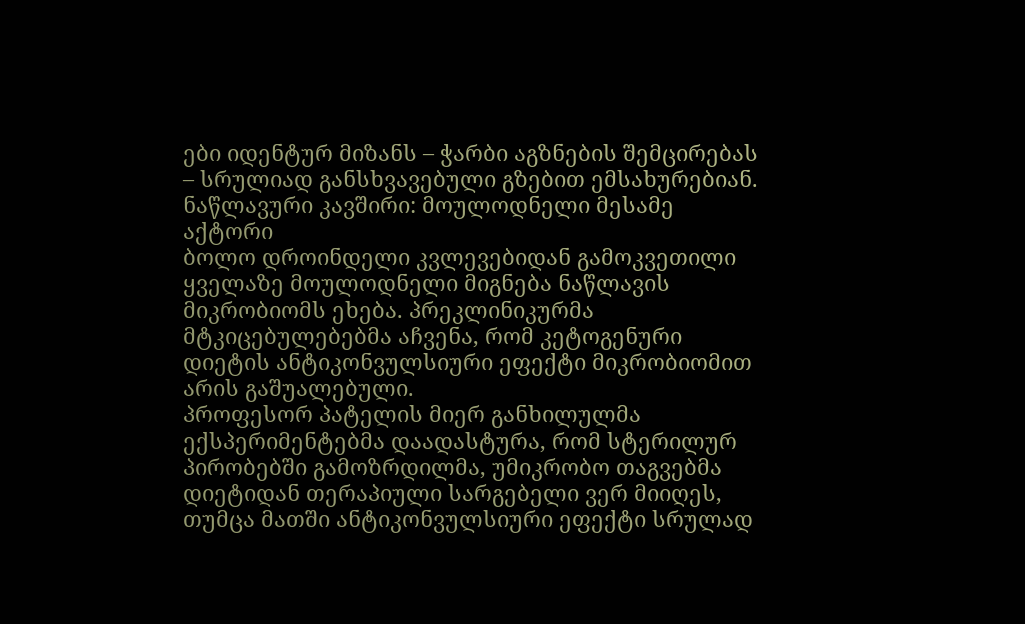ები იდენტურ მიზანს – ჭარბი აგზნების შემცირებას – სრულიად განსხვავებული გზებით ემსახურებიან.
ნაწლავური კავშირი: მოულოდნელი მესამე აქტორი
ბოლო დროინდელი კვლევებიდან გამოკვეთილი ყველაზე მოულოდნელი მიგნება ნაწლავის მიკრობიომს ეხება. პრეკლინიკურმა მტკიცებულებებმა აჩვენა, რომ კეტოგენური დიეტის ანტიკონვულსიური ეფექტი მიკრობიომით არის გაშუალებული.
პროფესორ პატელის მიერ განხილულმა ექსპერიმენტებმა დაადასტურა, რომ სტერილურ პირობებში გამოზრდილმა, უმიკრობო თაგვებმა დიეტიდან თერაპიული სარგებელი ვერ მიიღეს, თუმცა მათში ანტიკონვულსიური ეფექტი სრულად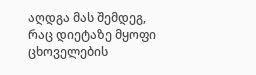აღდგა მას შემდეგ, რაც დიეტაზე მყოფი ცხოველების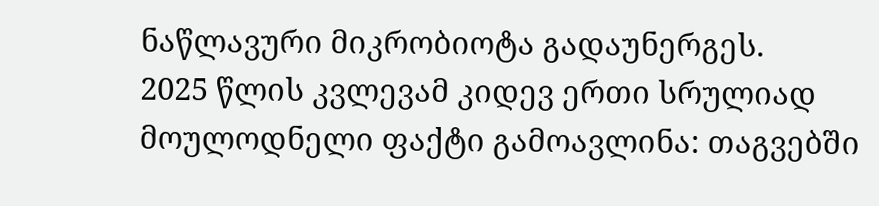ნაწლავური მიკრობიოტა გადაუნერგეს.
2025 წლის კვლევამ კიდევ ერთი სრულიად მოულოდნელი ფაქტი გამოავლინა: თაგვებში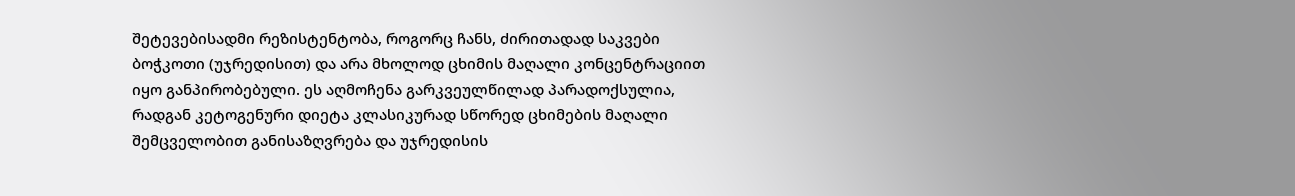შეტევებისადმი რეზისტენტობა, როგორც ჩანს, ძირითადად საკვები ბოჭკოთი (უჯრედისით) და არა მხოლოდ ცხიმის მაღალი კონცენტრაციით იყო განპირობებული. ეს აღმოჩენა გარკვეულწილად პარადოქსულია, რადგან კეტოგენური დიეტა კლასიკურად სწორედ ცხიმების მაღალი შემცველობით განისაზღვრება და უჯრედისის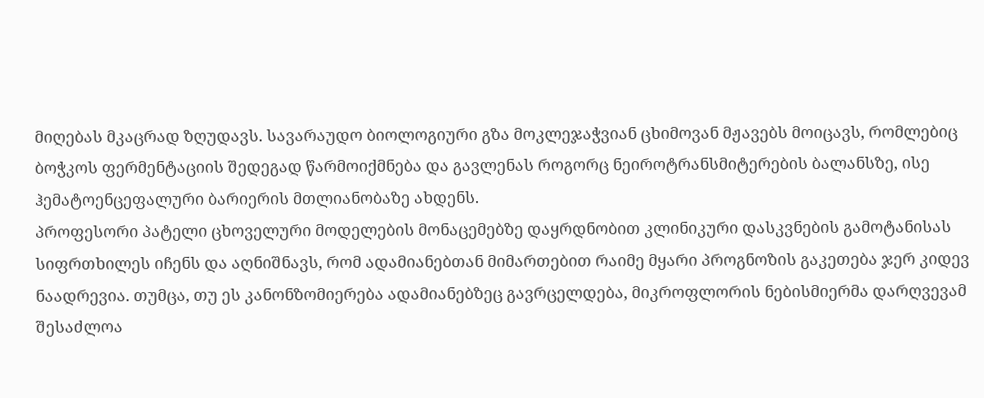მიღებას მკაცრად ზღუდავს. სავარაუდო ბიოლოგიური გზა მოკლეჯაჭვიან ცხიმოვან მჟავებს მოიცავს, რომლებიც ბოჭკოს ფერმენტაციის შედეგად წარმოიქმნება და გავლენას როგორც ნეიროტრანსმიტერების ბალანსზე, ისე ჰემატოენცეფალური ბარიერის მთლიანობაზე ახდენს.
პროფესორი პატელი ცხოველური მოდელების მონაცემებზე დაყრდნობით კლინიკური დასკვნების გამოტანისას სიფრთხილეს იჩენს და აღნიშნავს, რომ ადამიანებთან მიმართებით რაიმე მყარი პროგნოზის გაკეთება ჯერ კიდევ ნაადრევია. თუმცა, თუ ეს კანონზომიერება ადამიანებზეც გავრცელდება, მიკროფლორის ნებისმიერმა დარღვევამ შესაძლოა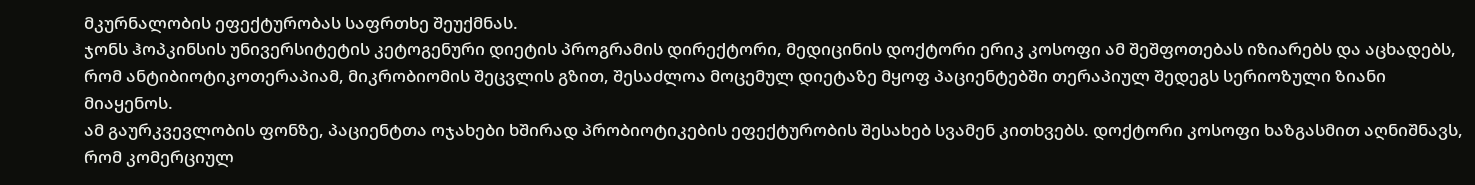მკურნალობის ეფექტურობას საფრთხე შეუქმნას.
ჯონს ჰოპკინსის უნივერსიტეტის კეტოგენური დიეტის პროგრამის დირექტორი, მედიცინის დოქტორი ერიკ კოსოფი ამ შეშფოთებას იზიარებს და აცხადებს, რომ ანტიბიოტიკოთერაპიამ, მიკრობიომის შეცვლის გზით, შესაძლოა მოცემულ დიეტაზე მყოფ პაციენტებში თერაპიულ შედეგს სერიოზული ზიანი მიაყენოს.
ამ გაურკვევლობის ფონზე, პაციენტთა ოჯახები ხშირად პრობიოტიკების ეფექტურობის შესახებ სვამენ კითხვებს. დოქტორი კოსოფი ხაზგასმით აღნიშნავს, რომ კომერციულ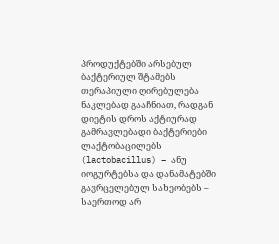პროდუქტებში არსებულ ბაქტერიულ შტამებს თერაპიული ღირებულება ნაკლებად გააჩნიათ, რადგან დიეტის დროს აქტიურად გამრავლებადი ბაქტერიები ლაქტობაცილებს (lactobacillus) – ანუ იოგურტებსა და დანამატებში გავრცელებულ სახეობებს – საერთოდ არ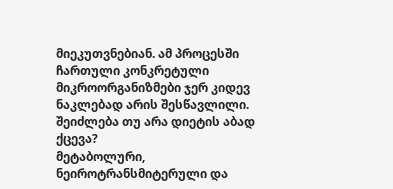მიეკუთვნებიან. ამ პროცესში ჩართული კონკრეტული მიკროორგანიზმები ჯერ კიდევ ნაკლებად არის შესწავლილი.
შეიძლება თუ არა დიეტის აბად ქცევა?
მეტაბოლური, ნეიროტრანსმიტერული და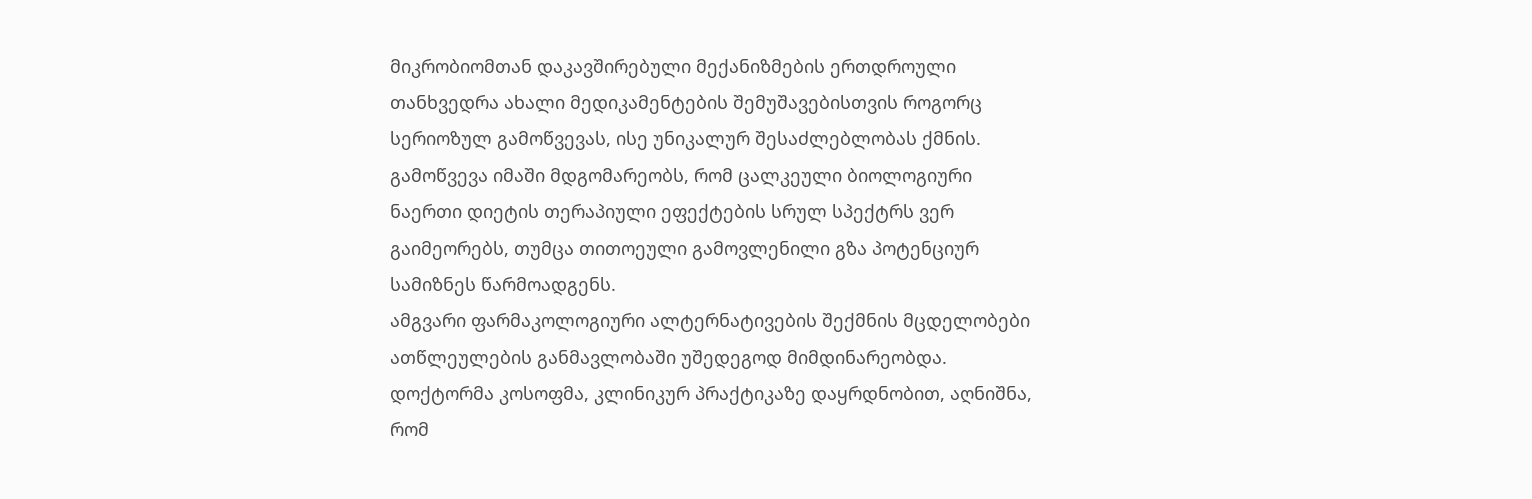მიკრობიომთან დაკავშირებული მექანიზმების ერთდროული თანხვედრა ახალი მედიკამენტების შემუშავებისთვის როგორც სერიოზულ გამოწვევას, ისე უნიკალურ შესაძლებლობას ქმნის. გამოწვევა იმაში მდგომარეობს, რომ ცალკეული ბიოლოგიური ნაერთი დიეტის თერაპიული ეფექტების სრულ სპექტრს ვერ გაიმეორებს, თუმცა თითოეული გამოვლენილი გზა პოტენციურ სამიზნეს წარმოადგენს.
ამგვარი ფარმაკოლოგიური ალტერნატივების შექმნის მცდელობები ათწლეულების განმავლობაში უშედეგოდ მიმდინარეობდა. დოქტორმა კოსოფმა, კლინიკურ პრაქტიკაზე დაყრდნობით, აღნიშნა, რომ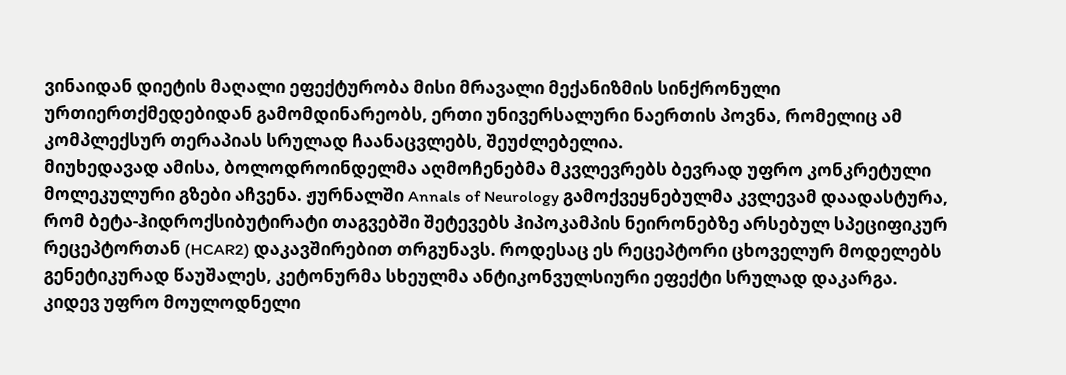ვინაიდან დიეტის მაღალი ეფექტურობა მისი მრავალი მექანიზმის სინქრონული ურთიერთქმედებიდან გამომდინარეობს, ერთი უნივერსალური ნაერთის პოვნა, რომელიც ამ კომპლექსურ თერაპიას სრულად ჩაანაცვლებს, შეუძლებელია.
მიუხედავად ამისა, ბოლოდროინდელმა აღმოჩენებმა მკვლევრებს ბევრად უფრო კონკრეტული მოლეკულური გზები აჩვენა. ჟურნალში Annals of Neurology გამოქვეყნებულმა კვლევამ დაადასტურა, რომ ბეტა-ჰიდროქსიბუტირატი თაგვებში შეტევებს ჰიპოკამპის ნეირონებზე არსებულ სპეციფიკურ რეცეპტორთან (HCAR2) დაკავშირებით თრგუნავს. როდესაც ეს რეცეპტორი ცხოველურ მოდელებს გენეტიკურად წაუშალეს, კეტონურმა სხეულმა ანტიკონვულსიური ეფექტი სრულად დაკარგა.
კიდევ უფრო მოულოდნელი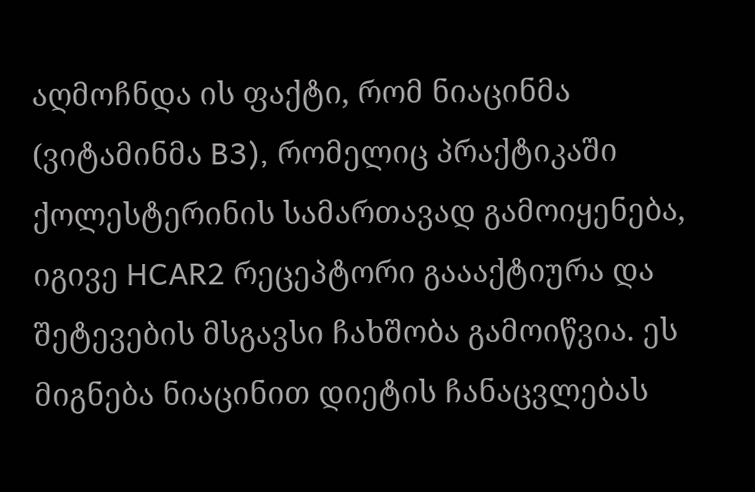აღმოჩნდა ის ფაქტი, რომ ნიაცინმა (ვიტამინმა B3), რომელიც პრაქტიკაში ქოლესტერინის სამართავად გამოიყენება, იგივე HCAR2 რეცეპტორი გაააქტიურა და შეტევების მსგავსი ჩახშობა გამოიწვია. ეს მიგნება ნიაცინით დიეტის ჩანაცვლებას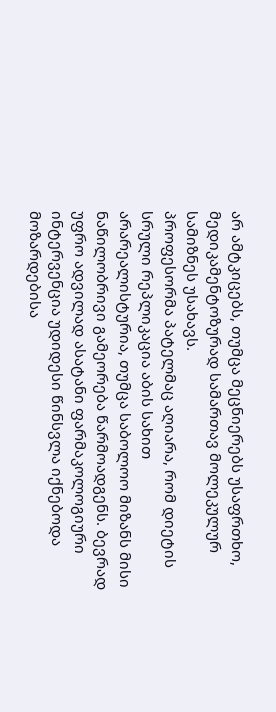არ ამტკიცებს, თუმცა მეცნიერებს უსაფრთხო, მედიკამენტოზურად სამართავ მოლეკულურ სამიზნეს უსახავს.
პროფესორმა პატელმაც აღიარა, რომ დიეტის სრული რეპლიკაცია აბის სახით არარეალისტურია, თუმცა საბოლოო მიზანს მისი ნაწილობრივი გამეორება წარმოადგენს. ბევრად უფრო ადვილად ასატანი ფარმაკოლოგიური ინტერვენცია უდიდესი წინსვლა იქნებოდა მოზარდებისა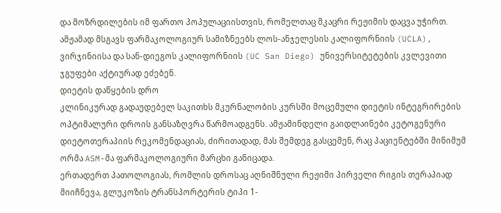და მოზრდილების იმ ფართო პოპულაციისთვის, რომელთაც მკაცრი რეჟიმის დაცვა უჭირთ.
ამჟამად მსგავს ფარმაკოლოგიურ სამიზნეებს ლოს-ანჯელესის კალიფორნიის (UCLA), ვირჯინიისა და სან-დიეგოს კალიფორნიის (UC San Diego) უნივერსიტეტების კვლევითი ჯგუფები აქტიურად ეძებენ.
დიეტის დაწყების დრო
კლინიკურად გადაუდებელ საკითხს მკურნალობის კურსში მოცემული დიეტის ინტეგრირების ოპტიმალური დროის განსაზღვრა წარმოადგენს. ამჟამინდელი გაიდლაინები კეტოგენური დიეტოთერაპიის რეკომენდაციას, ძირითადად, მას შემდეგ გასცემენ, რაც პაციენტებში მინიმუმ ორმა ASM-მა ფარმაკოლოგიური მარცხი განიცადა.
ერთადერთ პათოლოგიას, რომლის დროსაც აღნიშნული რეჟიმი პირველი რიგის თერაპიად მიიჩნევა, გლუკოზის ტრანსპორტერის ტიპი 1-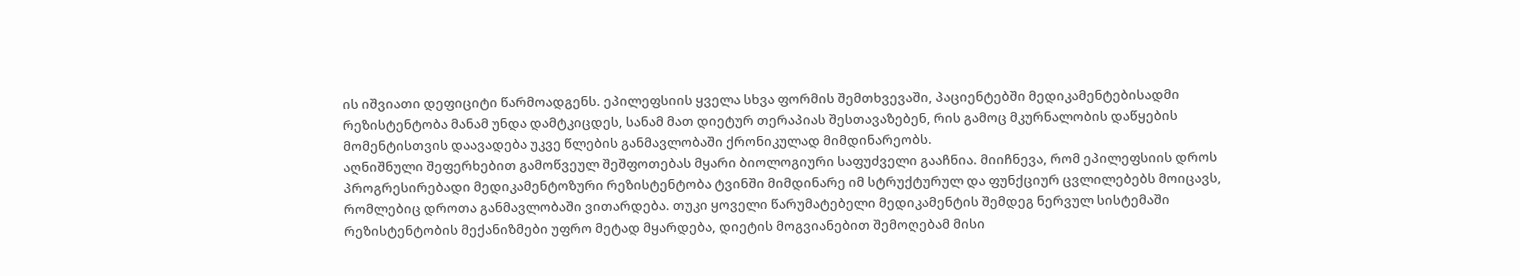ის იშვიათი დეფიციტი წარმოადგენს. ეპილეფსიის ყველა სხვა ფორმის შემთხვევაში, პაციენტებში მედიკამენტებისადმი რეზისტენტობა მანამ უნდა დამტკიცდეს, სანამ მათ დიეტურ თერაპიას შესთავაზებენ, რის გამოც მკურნალობის დაწყების მომენტისთვის დაავადება უკვე წლების განმავლობაში ქრონიკულად მიმდინარეობს.
აღნიშნული შეფერხებით გამოწვეულ შეშფოთებას მყარი ბიოლოგიური საფუძველი გააჩნია. მიიჩნევა, რომ ეპილეფსიის დროს პროგრესირებადი მედიკამენტოზური რეზისტენტობა ტვინში მიმდინარე იმ სტრუქტურულ და ფუნქციურ ცვლილებებს მოიცავს, რომლებიც დროთა განმავლობაში ვითარდება. თუკი ყოველი წარუმატებელი მედიკამენტის შემდეგ ნერვულ სისტემაში რეზისტენტობის მექანიზმები უფრო მეტად მყარდება, დიეტის მოგვიანებით შემოღებამ მისი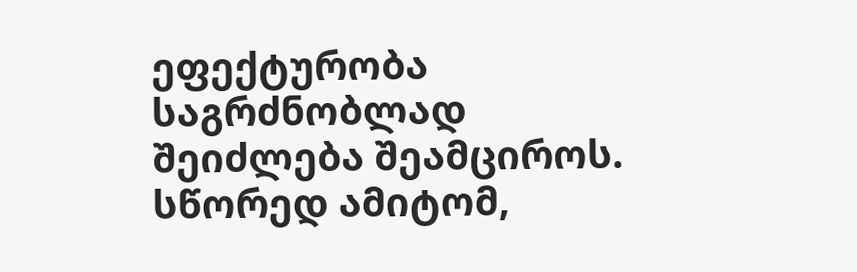ეფექტურობა საგრძნობლად შეიძლება შეამციროს. სწორედ ამიტომ,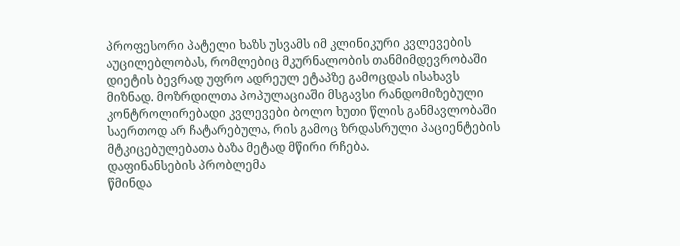პროფესორი პატელი ხაზს უსვამს იმ კლინიკური კვლევების აუცილებლობას, რომლებიც მკურნალობის თანმიმდევრობაში დიეტის ბევრად უფრო ადრეულ ეტაპზე გამოცდას ისახავს მიზნად. მოზრდილთა პოპულაციაში მსგავსი რანდომიზებული კონტროლირებადი კვლევები ბოლო ხუთი წლის განმავლობაში საერთოდ არ ჩატარებულა, რის გამოც ზრდასრული პაციენტების მტკიცებულებათა ბაზა მეტად მწირი რჩება.
დაფინანსების პრობლემა
წმინდა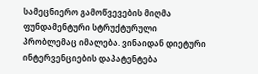სამეცნიერო გამოწვევების მიღმა ფუნდამენტური სტრუქტურული პრობლემაც იმალება. ვინაიდან დიეტური ინტერვენციების დაპატენტება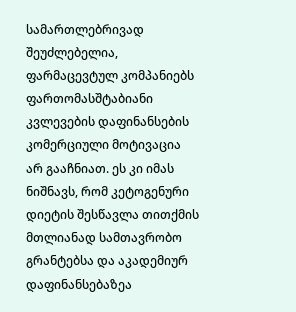სამართლებრივად შეუძლებელია, ფარმაცევტულ კომპანიებს ფართომასშტაბიანი კვლევების დაფინანსების კომერციული მოტივაცია არ გააჩნიათ. ეს კი იმას ნიშნავს, რომ კეტოგენური დიეტის შესწავლა თითქმის მთლიანად სამთავრობო გრანტებსა და აკადემიურ დაფინანსებაზეა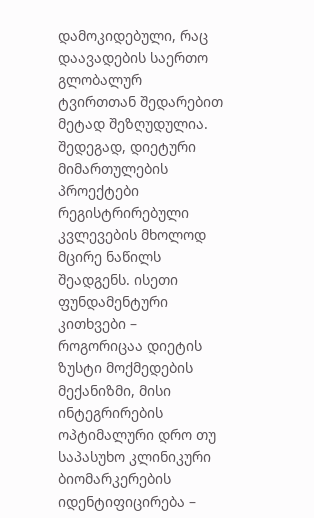დამოკიდებული, რაც დაავადების საერთო გლობალურ ტვირთთან შედარებით მეტად შეზღუდულია.
შედეგად, დიეტური მიმართულების პროექტები რეგისტრირებული კვლევების მხოლოდ მცირე ნაწილს შეადგენს. ისეთი ფუნდამენტური კითხვები – როგორიცაა დიეტის ზუსტი მოქმედების მექანიზმი, მისი ინტეგრირების ოპტიმალური დრო თუ საპასუხო კლინიკური ბიომარკერების იდენტიფიცირება –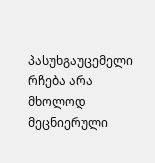პასუხგაუცემელი რჩება არა მხოლოდ მეცნიერული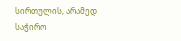სირთულის, არამედ საჭირო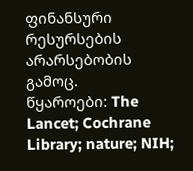ფინანსური რესურსების არარსებობის გამოც.
წყაროები: The Lancet; Cochrane Library; nature; NIH;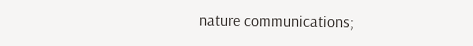nature communications;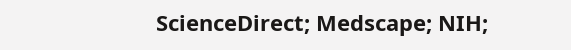ScienceDirect; Medscape; NIH;